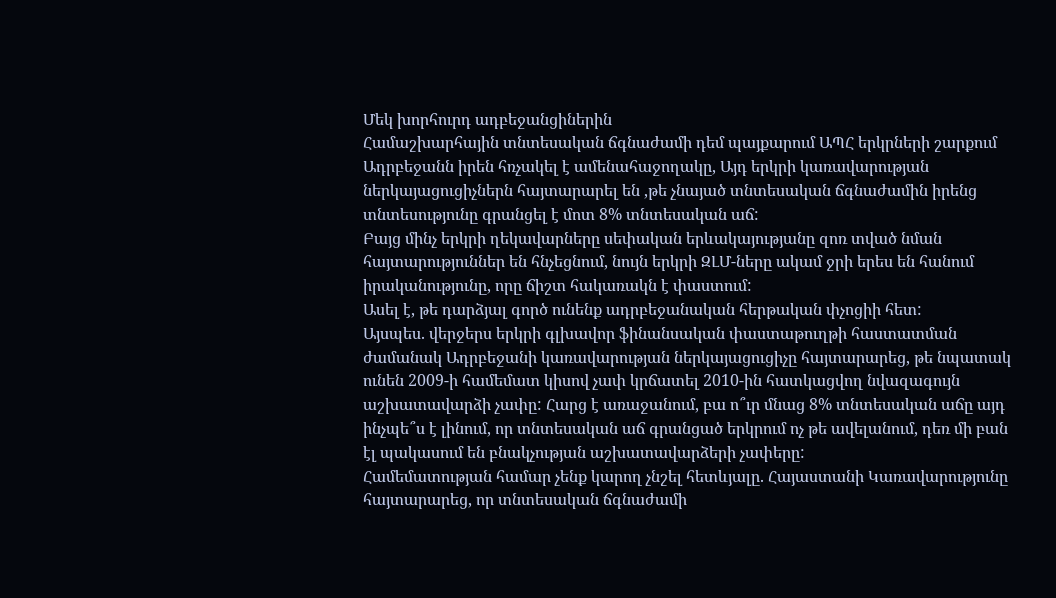Մեկ խորհուրդ ադբեջանցիներին
Համաշխարհային տնտեսական ճգնաժամի դեմ պայքարում ԱՊՀ երկրների շարքում Ադրբեջանն իրեն հռչակել է ամենահաջողակը, Այդ երկրի կառավարության ներկայացուցիչներն հայտարարել են ,թե չնայած տնտեսական ճգնաժամին իրենց տնտեսությունը գրանցել է մոտ 8% տնտեսական աճ:
Բայց մինչ երկրի ղեկավարները սեփական երևակայությանը զոռ տված նման հայտարություններ են հնչեցնում, նույն երկրի ԶԼՄ-ները ակամ ջրի երես են հանում իրականությունը, որը ճիշտ հակառակն է փաստում:
Ասել է, թե դարձյալ գործ ունենք ադրբեջանական հերթական փչոցիի հետ:
Այսպես. վերջերս երկրի գլխավոր ֆինանսական փաստաթուղթի հաստատման ժամանակ Ադրբեջանի կառավարության ներկայացուցիչը հայտարարեց, թե նպատակ ունեն 2009-ի համեմատ կիսով չափ կրճատել 2010-ին հատկացվող նվազագույն աշխատավարձի չափը: Հարց է առաջանում, բա ո՞ւր մնաց 8% տնտեսական աճը այդ ինչպե՞ս է լինում, որ տնտեսական աճ գրանցած երկրում ոչ թե ավելանում, դեռ մի բան էլ պակասում են բնակչության աշխատավարձերի չափերը:
Համեմատության համար չենք կարող չնշել հետևյալը. Հայաստանի Կառավարությունը հայտարարեց, որ տնտեսական ճգնաժամի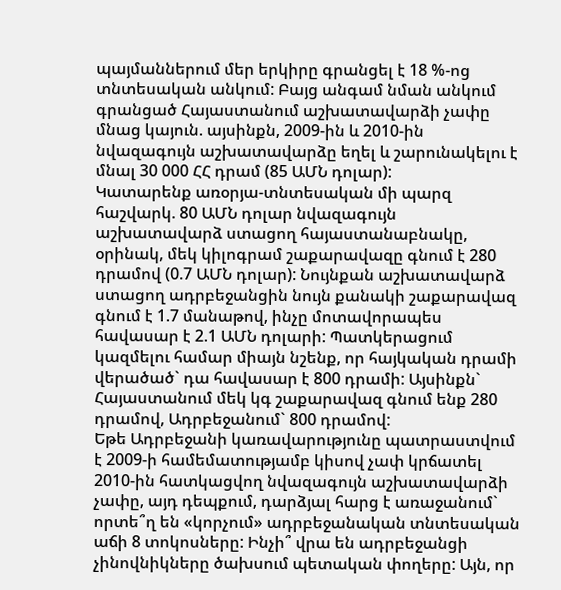պայմաններում մեր երկիրը գրանցել է 18 %-ոց տնտեսական անկում: Բայց անգամ նման անկում գրանցած Հայաստանում աշխատավարձի չափը մնաց կայուն. այսինքն, 2009-ին և 2010-ին նվազագույն աշխատավարձը եղել և շարունակելու է մնալ 30 000 ՀՀ դրամ (85 ԱՄՆ դոլար):
Կատարենք առօրյա-տնտեսական մի պարզ հաշվարկ. 80 ԱՄՆ դոլար նվազագույն աշխատավարձ ստացող հայաստանաբնակը, օրինակ, մեկ կիլոգրամ շաքարավազը գնում է 280 դրամով (0.7 ԱՄՆ դոլար): Նույնքան աշխատավարձ ստացող ադրբեջանցին նույն քանակի շաքարավազ գնում է 1.7 մանաթով, ինչը մոտավորապես հավասար է 2.1 ԱՄՆ դոլարի: Պատկերացում կազմելու համար միայն նշենք, որ հայկական դրամի վերածած` դա հավասար է 800 դրամի: Այսինքն` Հայաստանում մեկ կգ շաքարավազ գնում ենք 280 դրամով, Ադրբեջանում` 800 դրամով:
Եթե Ադրբեջանի կառավարությունը պատրաստվում է 2009-ի համեմատությամբ կիսով չափ կրճատել 2010-ին հատկացվող նվազագույն աշխատավարձի չափը, այդ դեպքում, դարձյալ հարց է առաջանում` որտե՞ղ են «կորչում» ադրբեջանական տնտեսական աճի 8 տոկոսները: Ինչի՞ վրա են ադրբեջանցի չինովնիկները ծախսում պետական փողերը: Այն, որ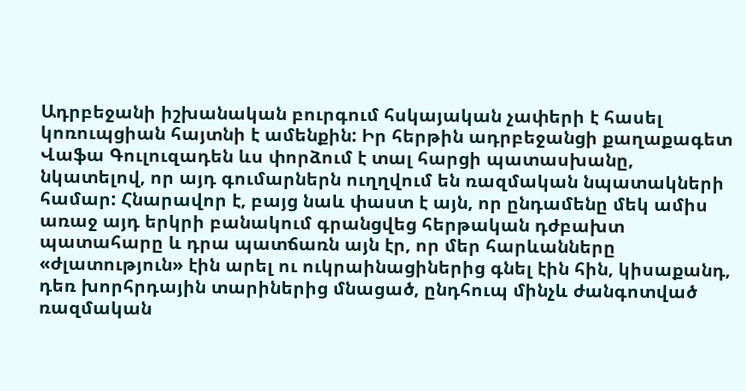Ադրբեջանի իշխանական բուրգում հսկայական չափերի է հասել կոռուպցիան հայտնի է ամենքին: Իր հերթին ադրբեջանցի քաղաքագետ Վաֆա Գուլուզադեն ևս փորձում է տալ հարցի պատասխանը, նկատելով, որ այդ գումարներն ուղղվում են ռազմական նպատակների համար: Հնարավոր է, բայց նաև փաստ է այն, որ ընդամենը մեկ ամիս առաջ այդ երկրի բանակում գրանցվեց հերթական դժբախտ պատահարը և դրա պատճառն այն էր, որ մեր հարևանները «ժլատություն» էին արել ու ուկրաինացիներից գնել էին հին, կիսաքանդ, դեռ խորհրդային տարիներից մնացած, ընդհուպ մինչև ժանգոտված ռազմական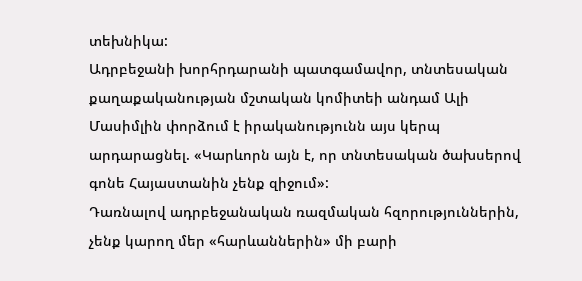տեխնիկա:
Ադրբեջանի խորհրդարանի պատգամավոր, տնտեսական քաղաքականության մշտական կոմիտեի անդամ Ալի Մասիմլին փորձում է իրականությունն այս կերպ արդարացնել. «Կարևորն այն է, որ տնտեսական ծախսերով գոնե Հայաստանին չենք զիջում»:
Դառնալով ադրբեջանական ռազմական հզորություններին, չենք կարող մեր «հարևաններին» մի բարի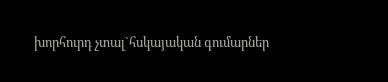խորհուրդ չտալ`հսկայական գումարներ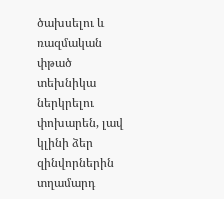ծախսելու և ռազմական փթած տեխնիկա ներկրելու փոխարեն, լավ կլինի ձեր զինվորներին տղամարդ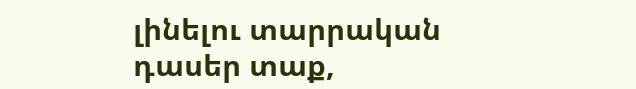լինելու տարրական դասեր տաք,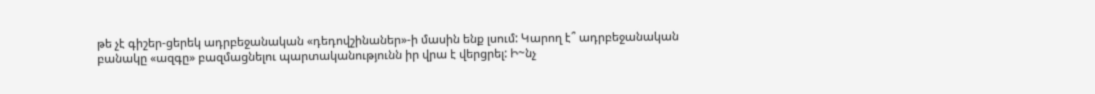թե չէ գիշեր-ցերեկ ադրբեջանական «դեդովշինաներ»-ի մասին ենք լսում: Կարող է՞ ադրբեջանական բանակը «ազգը» բազմացնելու պարտականությունն իր վրա է վերցրել: Ի~նչ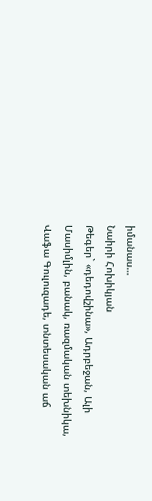իմանաս…
Նաիրի Հոխիկյան
Թեգեր` «դեդովշինա», Ադրբեջան, Ալի Մասիմլին, բանակ, ռազմական տեխնիկա, Վաֆա Գուլուզադե, տնտեսական աճ